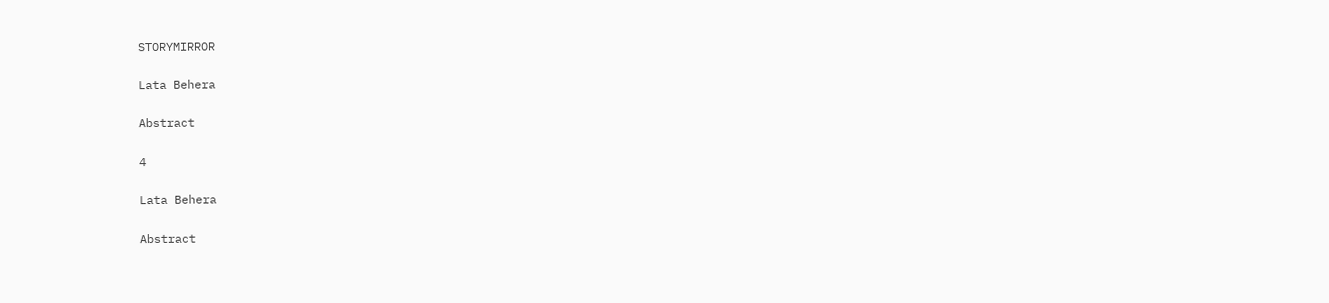STORYMIRROR

Lata Behera

Abstract

4

Lata Behera

Abstract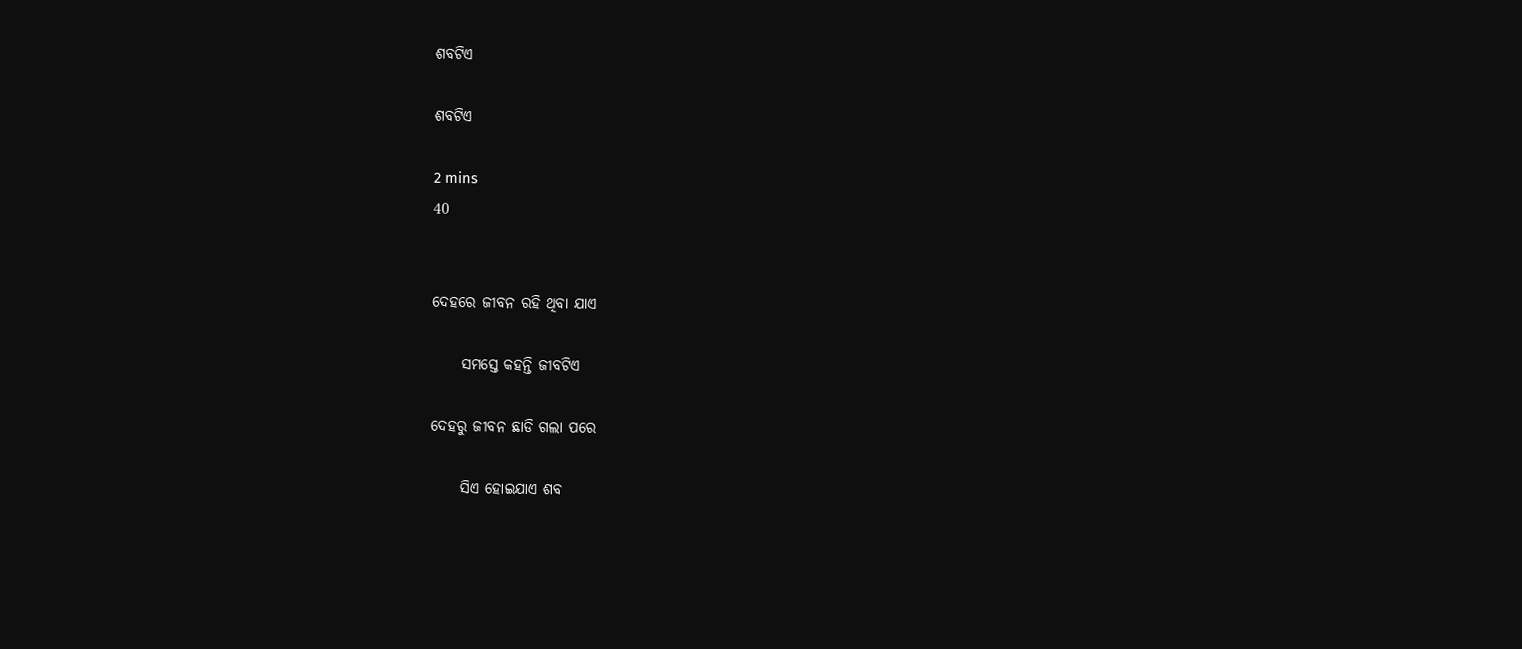ଶବଟିଏ

ଶବଟିଏ

2 mins
40


ଦେହରେ ଜୀବନ ରହି ଥିବା ଯାଏ

     ସମସ୍ତେ କହନ୍ତି ଜୀବଟିଏ

ଦେହରୁ ଜୀବନ ଛାଡି ଗଲା ପରେ

     ସିଏ ହୋଇଯାଏ ଶବ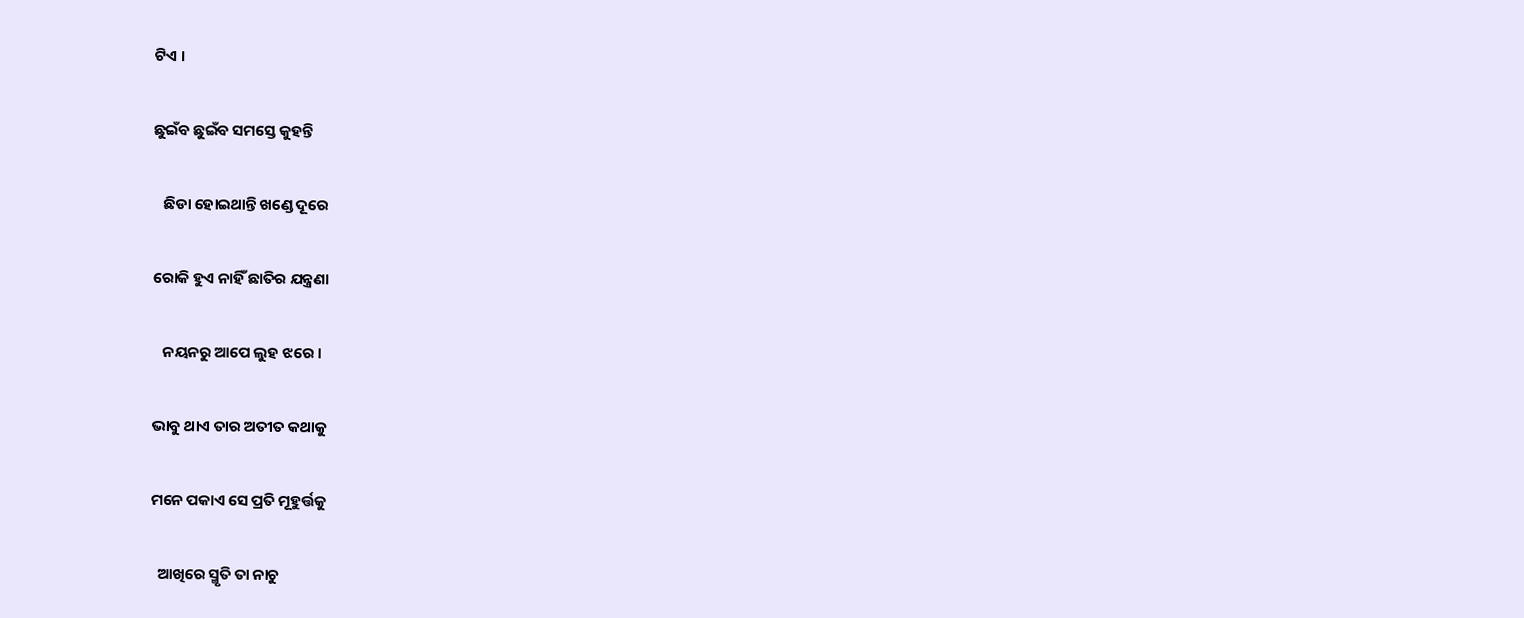ଟିଏ ।

ଛୁଇଁବ ଛୁଇଁବ ସମସ୍ତେ କୁହନ୍ତି

   ଛିଡା ହୋଇଥାନ୍ତି ଖଣ୍ଡେ ଦୂରେ

ରୋକି ହୁଏ ନାହିଁ ଛାତିର ଯନ୍ତ୍ରଣା

   ନୟନରୁ ଆପେ ଲୁହ ଝରେ ।

ଭାବୁ ଥାଏ ତାର ଅତୀତ କଥାକୁ

ମନେ ପକାଏ ସେ ପ୍ରତି ମୂହୁର୍ତ୍ତକୁ

  ଆଖିରେ ସ୍ମୃତି ତା ନାଚୁ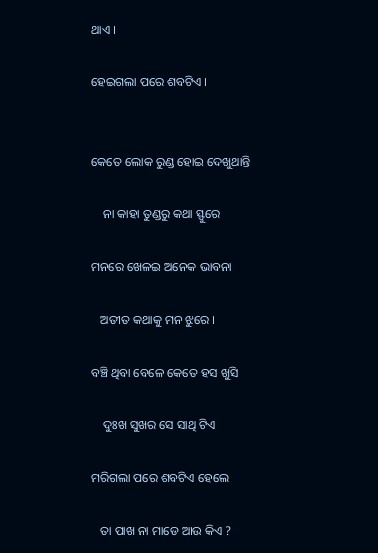ଥାଏ ।

ହେଇଗଲା ପରେ ଶବଟିଏ ।


କେତେ ଲୋକ ରୁଣ୍ଡ ହୋଇ ଦେଖୁଥାନ୍ତି

    ନା କାହା ତୁଣ୍ଡରୁ କଥା ସ୍ଫୁରେ

ମନରେ ଖେଳଇ ଅନେକ ଭାବନା

   ଅତୀତ କଥାକୁ ମନ ଝୁରେ ।

ବଞ୍ଚି ଥିବା ବେଳେ କେତେ ହସ ଖୁସି

    ଦୁଃଖ ସୁଖର ସେ ସାଥି ଟିଏ

ମରିଗଲା ପରେ ଶବଟିଏ ହେଲେ

   ତା ପାଖ ନା ମାଡେ ଆଉ କିଏ ?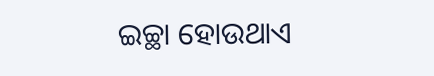ଇଚ୍ଛା ହୋଉଥାଏ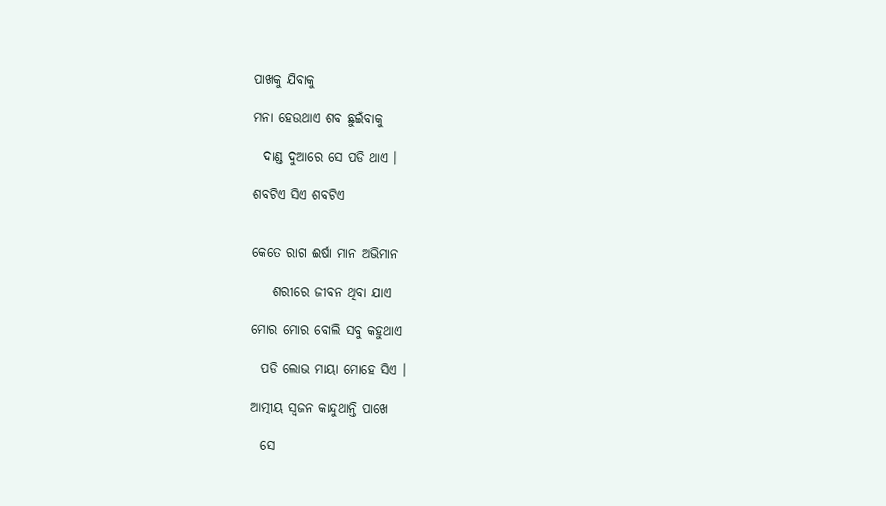ପାଖକୁ ଯିବାକୁ

ମନା ହେଉଥାଏ ଶବ ଛୁଇଁବାକୁ

  ଦାଣ୍ଡ ଦୁଆରେ ସେ ପଡି ଥାଏ ।

ଶବଟିଏ ସିଏ ଶବଟିଏ


କେତେ ରାଗ ଈର୍ଷା ମାନ ଅଭିମାନ

    ଶରୀରେ ଜୀବନ ଥିବା ଯାଏ

ମୋର ମୋର ବୋଲି ସବୁ କହୁଥାଏ

  ପଡି ଲୋଭ ମାୟା ମୋହେ ସିଏ ।

ଆତ୍ମୀୟ ସ୍ବଜନ କାନ୍ଦୁଥାନ୍ତି ପାଖେ

  ସେ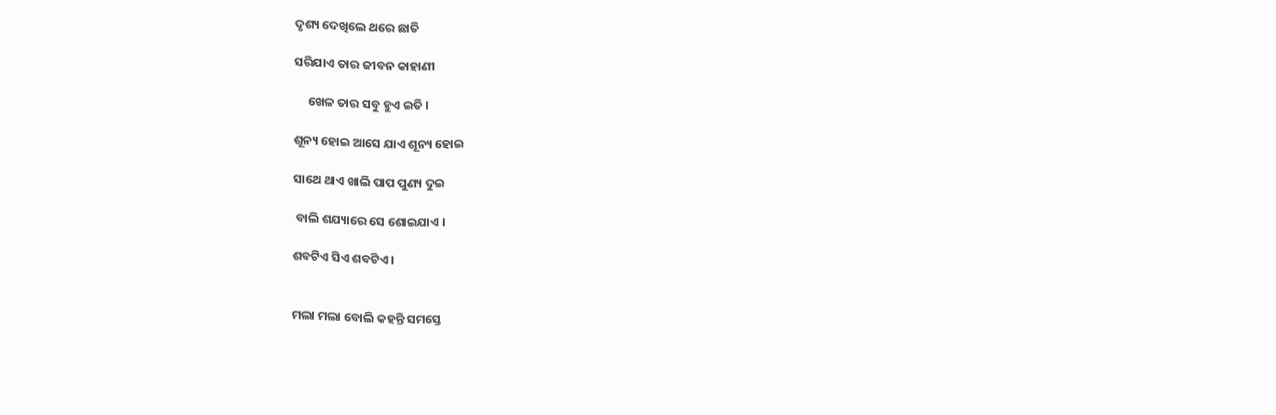ଦୃଶ୍ୟ ଦେଖିଲେ ଥରେ ଛାତି

ସରିଯାଏ ତାର ଜୀବନ କାହାଣୀ

     ଖେଳ ତାର ସବୁ ହୁଏ ଇତି ।

ଶୂନ୍ୟ ହୋଇ ଆସେ ଯାଏ ଶୂନ୍ୟ ହୋଇ

ସାଥେ ଥାଏ ଖାଲି ପାପ ପୁଣ୍ୟ ଦୁଇ

 ବାଲି ଶଯ୍ୟାରେ ସେ ଶୋଇଯାଏ ।

ଶବଟିଏ ସିଏ ଶବଟିଏ ।


ମଲା ମଲା ବୋଲି କହନ୍ତି ସମସ୍ତେ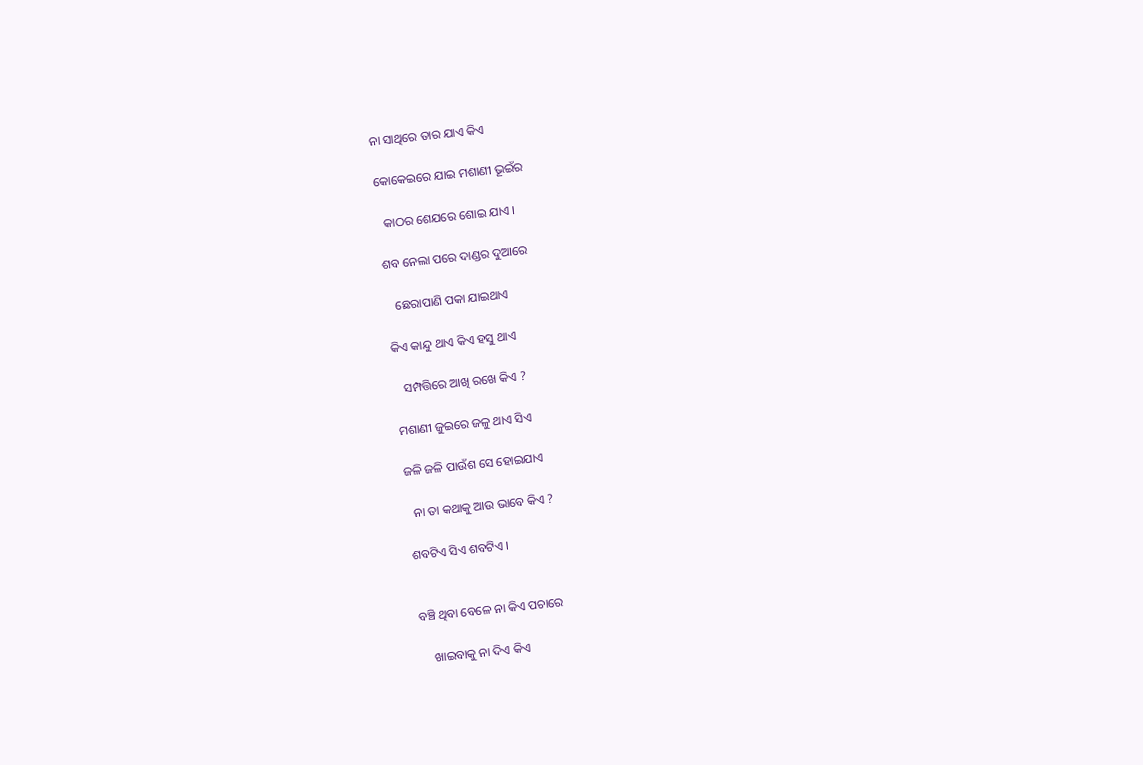ନା ସାଥିରେ ତାର ଯାଏ କିଏ

କୋକେଇରେ ଯାଇ ମଶାଣୀ ଭୂଇଁର

  କାଠର ଶେଯରେ ଶୋଇ ଯାଏ ।

ଶବ ନେଲା ପରେ ଦାଣ୍ଡର ଦୁଆରେ

   ଛେରାପାଣି ପକା ଯାଇଥାଏ

କିଏ କାନ୍ଦୁ ଥାଏ କିଏ ହସୁ ଥାଏ

   ସମ୍ପତ୍ତିରେ ଆଖି ରଖେ କିଏ ?

ମଶାଣୀ ଜୁଇରେ ଜଳୁ ଥାଏ ସିଏ

ଜଳି ଜଳି ପାଉଁଶ ସେ ହୋଇଯାଏ

  ନା ତା କଥାକୁ ଆଉ ଭାବେ କିଏ ?

ଶବଟିଏ ସିଏ ଶବଟିଏ ।


ବଞ୍ଚି ଥିବା ବେଳେ ନା କିଏ ପଚାରେ

    ଖାଇବାକୁ ନା ଦିଏ କିଏ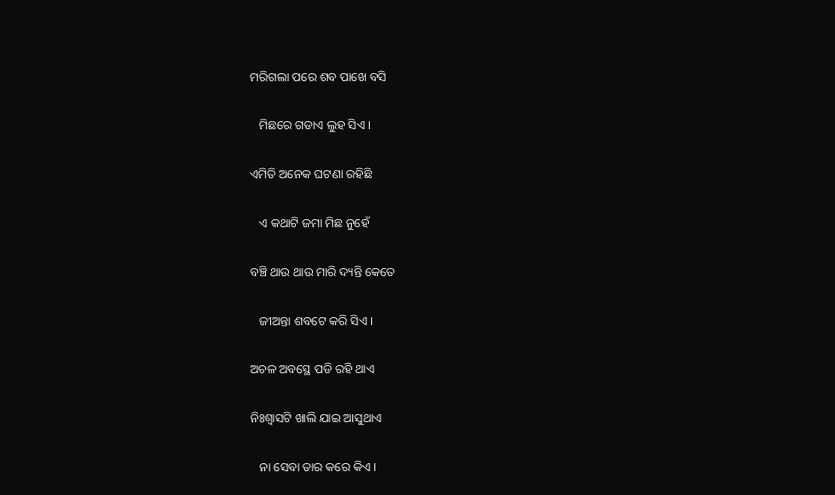ମରିଗଲା ପରେ ଶବ ପାଖେ ବସି

   ମିଛରେ ଗଡାଏ ଲୁହ ସିଏ ।

ଏମିତି ଅନେକ ଘଟଣା ରହିଛି

   ଏ କଥାଟି ଜମା ମିଛ ନୁହେଁ

ବଞ୍ଚି ଥାଉ ଥାଉ ମାରି ଦ୍ୟନ୍ତି କେତେ

   ଜୀଅନ୍ତା ଶବଟେ କରି ସିଏ ।

ଅଚଳ ଅବସ୍ଥେ ପଡି ରହି ଥାଏ

ନିଃଶ୍ବାସଟି ଖାଲି ଯାଇ ଆସୁଥାଏ

   ନା ସେବା ତାର କରେ କିଏ ।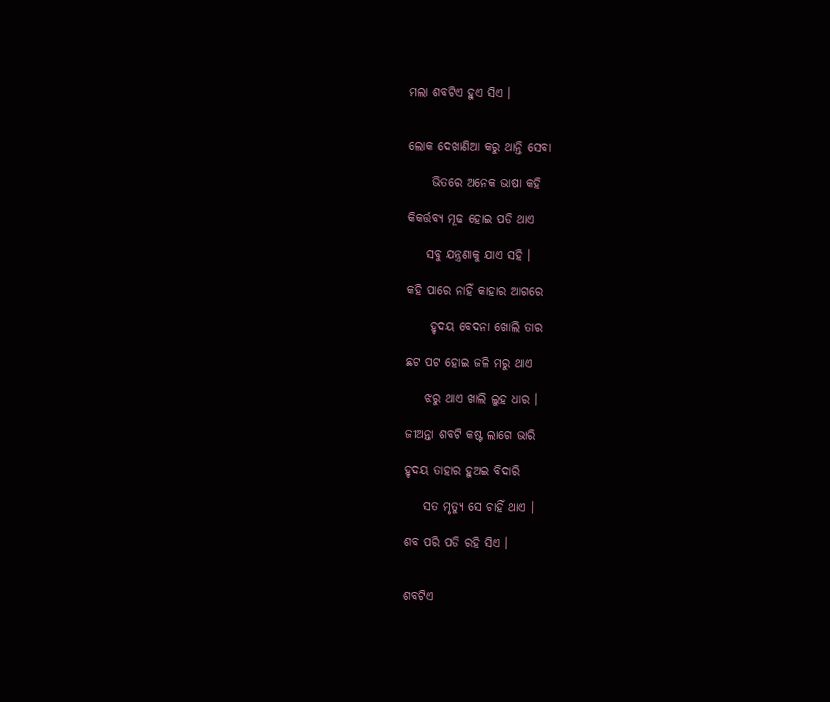ମଲା ଶବଟିଏ ହୁଏ ସିଏ ।


ଲୋକ ଦେଖାଣିଆ କରୁ ଥାନ୍ତି ସେବା

     ଭିତରେ ଅନେକ ଭାଷା କହି

କିକର୍ତ୍ତବ୍ୟ ମୂଢ ହୋଇ ପଡି ଥାଏ

    ସବୁ ଯନ୍ତ୍ରଣାକୁ ଯାଏ ସହି ।

କହି ପାରେ ନାହିଁ କାହାର ଆଗରେ

     ହୃଦୟ ବେଦନା ଖୋଲି ତାର

ଛଟ ପଟ ହୋଇ ଜଳି ମରୁ ଥାଏ

    ଝରୁ ଥାଏ ଖାଲି ଲୁହ ଧାର ।

ଜୀଅନ୍ତା ଶବଟି କଷ୍ଟ ଲାଗେ ଭାରି

ହୃଦୟ ତାହାର ହୁଅଇ ବିଦାରି

    ସତ ମୃତ୍ୟୁ ସେ ଚାହିଁ ଥାଏ ।

ଶବ ପରି ପଡି ରହି ସିଏ ।


ଶବଟିଏ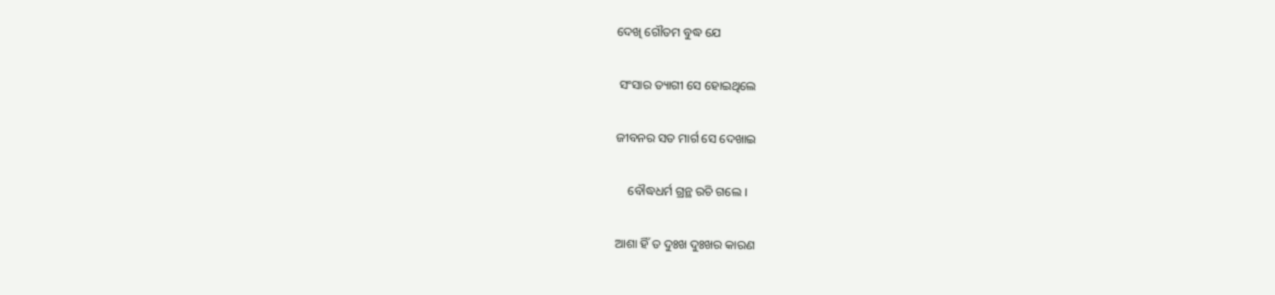ଦେଖି ଗୌତମ ବୁଦ୍ଧ ଯେ

 ସଂସାର ତ୍ୟାଗୀ ସେ ହୋଇଥିଲେ

ଜୀବନର ସତ ମାର୍ଗ ସେ ଦେଖାଇ

    ବୌଦ୍ଧଧର୍ମ ଗ୍ରନ୍ଥ ରଚି ଗଲେ ।

ଆଶା ହିଁ ତ ଦୁଃଖ ଦୁଃଖର କାରଣ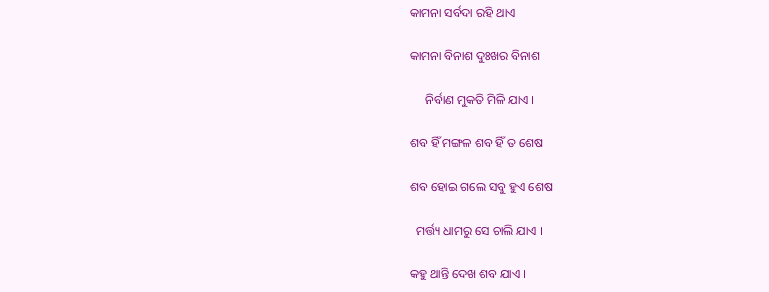କାମନା ସର୍ବଦା ରହି ଥାଏ

କାମନା ବିନାଶ ଦୁଃଖର ବିନାଶ

     ନିର୍ବାଣ ମୁକତି ମିଳି ଯାଏ ।

ଶବ ହିଁ ମଙ୍ଗଳ ଶବ ହିଁ ତ ଶେଷ

ଶବ ହୋଇ ଗଲେ ସବୁ ହୁଏ ଶେଷ

  ମର୍ତ୍ତ୍ୟ ଧାମରୁ ସେ ଚାଲି ଯାଏ ।

କହୁ ଥାନ୍ତି ଦେଖ ଶବ ଯାଏ ।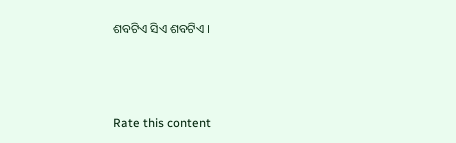ଶବଟିଏ ସିଏ ଶବଟିଏ ।



Rate this content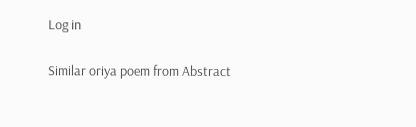Log in

Similar oriya poem from Abstract